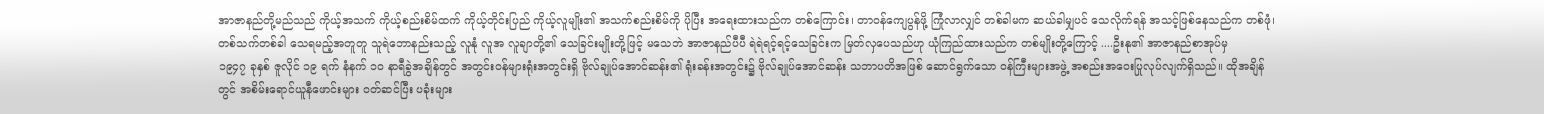အာဇာနည်တို့မည်သည် ကိုယ့်အသက် ကိုယ့်စည်းစိမ်ထက် ကိုယ့်တိုင်းပြည် ကိုယ့်လူမျိုး၏ အသက်စည်းစိမ်ကို ပိုပြီး အရေးထားသည်က တစ်ကြောင်း၊ တာဝန်ကျေပွန်ဖို့ ကြုံလာလျှင် တစ်ခါမက ဆယ်ခါမျှပင် သေလိုက်ရန် အသင့်ဖြစ်နေသည်က တစ်ဖုံ၊ တစ်သက်တစ်ခါ သေရမည့်အတူတူ သူရဲဘောနည်းသည့် လူနုံ လူအ လူချာတို့၏ သေခြင်းမျိုးတို့ဖြင့် မသေဘဲ အာဇာနည်ပီပီ ရဲရဲရင့်ရင့်သေခြင်းက မြတ်လှပေသည်ဟု ယုံကြည်ထားသည်က တစ်မျိုးတို့ကြောင့် ....ဦးနု၏ အာဇာနည်စာအုပ်မှ
၁၉၄၇ ခုနှစ် ဇူလိုင် ၁၉ ရက် နံနက် ၁၀ နာရီခွဲအချိန်တွင် အတွင်းဝန်များရုံးအတွင်းရှိ ဗိုလ်ချုပ်အောင်ဆန်း၏ ရုံးခန်းအတွင်း၌ ဗိုလ်ချုပ်အောင်ဆန်း သဘာပတိအဖြစ် ဆောင်ရွက်သော ဝန်ကြီးများအဖွဲ့ အစည်းအဝေးပြုလုပ်လျက်ရှိသည်။ ထိုအချိန်တွင် အစိမ်းရောင်ယူနီဖောင်းများ ဝတ်ဆင်ပြီး ပခုံးများ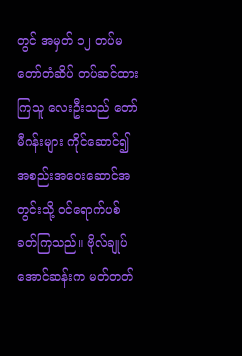တွင် အမှတ် ၁၂ တပ်မတော်တံဆိပ် တပ်ဆင်ထားကြသူ လေးဦးသည် တော်မီဂန်းများ ကိုင်ဆောင်၍ အစည်းအဝေးဆောင်အတွင်းသို့ ဝင်ရောက်ပစ်ခတ်ကြသည်။ ဗိုလ်ချုပ်အောင်ဆန်းက မတ်တတ်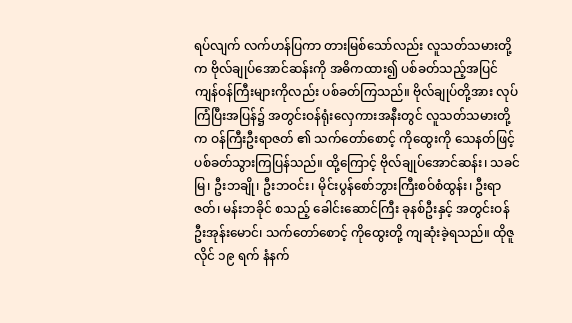ရပ်လျက် လက်ဟန်ပြကာ တားမြစ်သော်လည်း လူသတ်သမားတို့က ဗိုလ်ချုပ်အောင်ဆန်းကို အဓိကထား၍ ပစ်ခတ်သည့်အပြင် ကျန်ဝန်ကြီးများကိုလည်း ပစ်ခတ်ကြသည်။ ဗိုလ်ချုပ်တို့အား လုပ်ကြံပြီးအပြန်၌ အတွင်းဝန်ရုံးလှေကားအနီးတွင် လူသတ်သမားတို့က ဝန်ကြီးဦးရာဇတ် ၏ သက်တော်စောင့် ကိုထွေးကို သေနတ်ဖြင့် ပစ်ခတ်သွားကြပြန်သည်။ ထို့ကြောင့် ဗိုလ်ချုပ်အောင်ဆန်း၊ သခင်မြ၊ ဦးဘချို၊ ဦးဘဝင်း၊ မိုင်းပွန်စော်ဘွားကြီးစဝ်စံထွန်း၊ ဦးရာဇတ်၊ မန်းဘခိုင် စသည့် ခေါင်းဆောင်ကြီး ခုနစ်ဦးနှင့် အတွင်းဝန် ဦးအုန်းမောင်၊ သက်တော်စောင့် ကိုထွေးတို့ ကျဆုံးခဲ့ရသည်။ ထိုဇူလိုင် ၁၉ ရက် နံနက်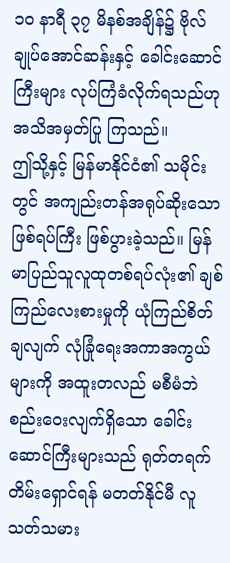၁၀ နာရီ ၃၇ မိနစ်အချိန်၌ ဗိုလ်ချုပ်အောင်ဆန်းနှင့် ခေါင်းဆောင်ကြီးများ လုပ်ကြံခံလိုက်ရသည်ဟု အသိအမှတ်ပြု ကြသည်။
ဤသို့နှင့် မြန်မာနိုင်ငံ၏ သမိုင်းတွင် အကျည်းတန်အရုပ်ဆိုးသော ဖြစ်ရပ်ကြီး ဖြစ်ပွားခဲ့သည်။ မြန်မာပြည်သူလူထုတစ်ရပ်လုံး၏ ချစ်ကြည်လေးစားမှုကို ယုံကြည်စိတ်ချလျက် လုံခြုံရေးအကာအကွယ်များကို အထူးတလည် မစီမံဘဲ စည်းဝေးလျက်ရှိသော ခေါင်းဆောင်ကြီးများသည် ရုတ်တရက် တိမ်းရှောင်ရန် မတတ်နိုင်မီ လူသတ်သမား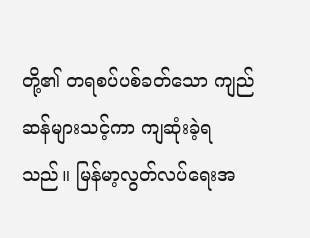တို့၏ တရစပ်ပစ်ခတ်သော ကျည်ဆန်များသင့်ကာ ကျဆုံးခဲ့ရသည်။ မြန်မာ့လွတ်လပ်ရေးအ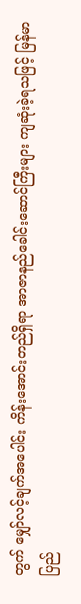တွက် မျှော်လင့်ချက်အပေါင်း ကိန်းအောင်းတည်ရှိရာ အာဇာနည်ခေါင်းဆောင်ကြီးများ ကျဆုံးခဲ့ရသဖြင့် မြန်မာပြည်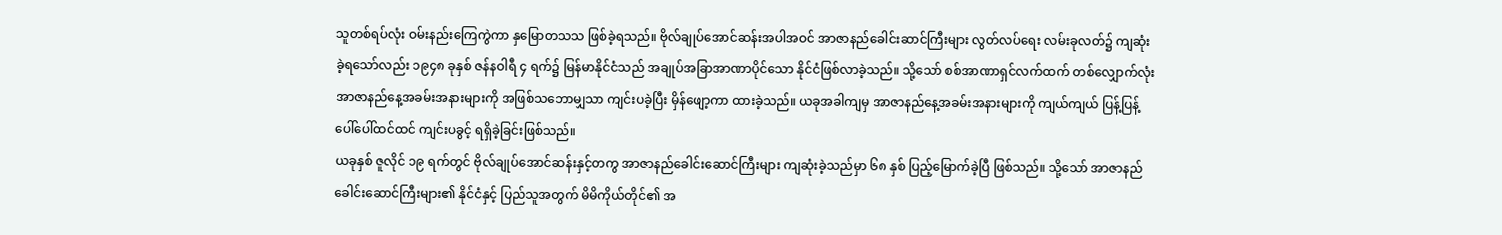သူတစ်ရပ်လုံး ဝမ်းနည်းကြေကွဲကာ နှမြောတသသ ဖြစ်ခဲ့ရသည်။ ဗိုလ်ချုပ်အောင်ဆန်းအပါအဝင် အာဇာနည်ခေါင်းဆာင်ကြီးများ လွတ်လပ်ရေး လမ်းခုလတ်၌ ကျဆုံးခဲ့ရသော်လည်း ၁၉၄၈ ခုနှစ် ဇန်နဝါရီ ၄ ရက်၌ မြန်မာနိုင်ငံသည် အချုပ်အခြာအာဏာပိုင်သော နိုင်ငံဖြစ်လာခဲ့သည်။ သို့သော် စစ်အာဏာရှင်လက်ထက် တစ်လျှောက်လုံး အာဇာနည်နေ့အခမ်းအနားများကို အဖြစ်သဘောမျှသာ ကျင်းပခဲ့ပြီး မှိန်ဖျော့ကာ ထားခဲ့သည်။ ယခုအခါကျမှ အာဇာနည်နေ့အခမ်းအနားများကို ကျယ်ကျယ် ပြန့်ပြန့် ပေါ်ပေါ်ထင်ထင် ကျင်းပခွင့် ရရှိခဲ့ခြင်းဖြစ်သည်။
ယခုနှစ် ဇူလိုင် ၁၉ ရက်တွင် ဗိုလ်ချုပ်အောင်ဆန်းနှင့်တကွ အာဇာနည်ခေါင်းဆောင်ကြီးများ ကျဆုံးခဲ့သည်မှာ ၆၈ နှစ် ပြည့်မြောက်ခဲ့ပြီ ဖြစ်သည်။ သို့သော် အာဇာနည်ခေါင်းဆောင်ကြီးများ၏ နိုင်ငံနှင့် ပြည်သူအတွက် မိမိကိုယ်တိုင်၏ အ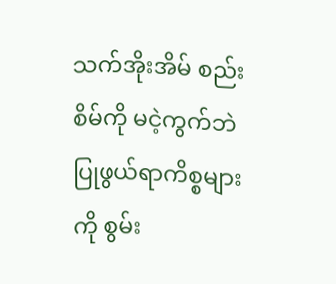သက်အိုးအိမ် စည်းစိမ်ကို မငဲ့ကွက်ဘဲ ပြုဖွယ်ရာကိစ္စများကို စွမ်း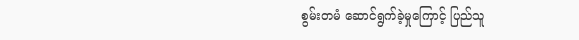စွမ်းတမံ ဆောင်ရွက်ခဲ့မှုကြောင့် ပြည်သူ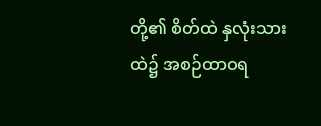တို့၏ စိတ်ထဲ နှလုံးသားထဲ၌ အစဉ်ထာဝရ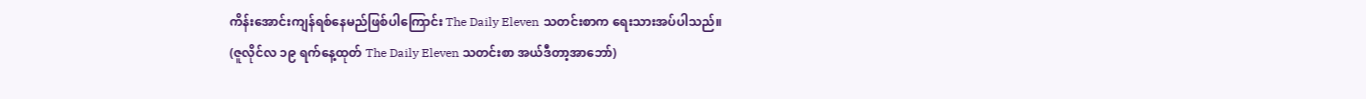ကိန်းအောင်းကျန်ရစ်နေမည်ဖြစ်ပါကြောင်း The Daily Eleven သတင်းစာက ရေးသားအပ်ပါသည်။
(ဇူလိုင်လ ၁၉ ရက်နေ့ထုတ် The Daily Eleven သတင်းစာ အယ်ဒီတာ့အာဘော်)